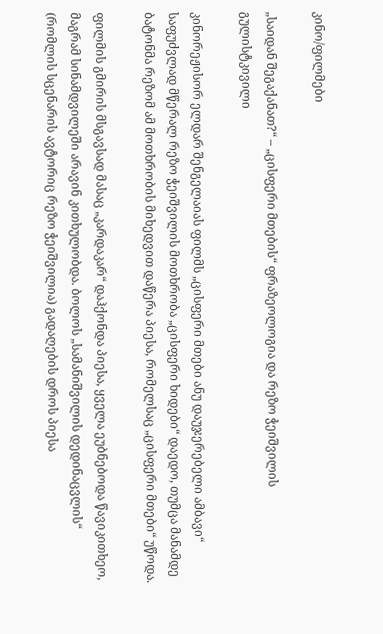კინო/ფილმები

„საიდან შეგაქანათ?“ – „ცისფერი მთების“ ფრაზეოლოგია და რეზო ჭეიშვილის გულისტკივილი

კინორეჟისორ ელდარ შენგელაიას ფილმს „ცისფერი მთები ანუ დაუჯერებელი ამბავი“ საფუძვლად მწერალ რეზო ჭეიშვილის მოთხრობა „ცისფერი ხიდები“ დაედო, თუმცა მანამდე ბატონმა რეზომ ამ მოთხრობის მიხედვით დაწერა პიესა, რომელსაც „ცისფერი მთები“ უწოდა.

ფილმის გმირის მსგავსად მასაც „კარდაკარ“ დაჰქონდა პიესა, ყველა ეუბნებოდა წავიკითხეო, მაგრამ სინამდვილეში არავინ კითხულობდა. ბოლოს „სამანიშვილის დედინაცვლის“ (რომლის სცენარის ავტორიც რეზო ჭეიშვილია) გადაღების დროს პიესა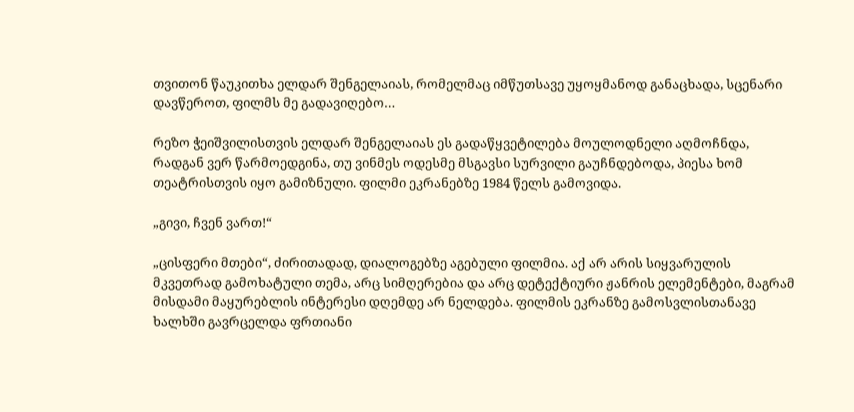თვითონ წაუკითხა ელდარ შენგელაიას, რომელმაც იმწუთსავე უყოყმანოდ განაცხადა, სცენარი დავწეროთ, ფილმს მე გადავიღებო…

რეზო ჭეიშვილისთვის ელდარ შენგელაიას ეს გადაწყვეტილება მოულოდნელი აღმოჩნდა, რადგან ვერ წარმოედგინა, თუ ვინმეს ოდესმე მსგავსი სურვილი გაუჩნდებოდა, პიესა ხომ თეატრისთვის იყო გამიზნული. ფილმი ეკრანებზე 1984 წელს გამოვიდა.

„გივი, ჩვენ ვართ!“

„ცისფერი მთები“, ძირითადად, დიალოგებზე აგებული ფილმია. აქ არ არის სიყვარულის მკვეთრად გამოხატული თემა, არც სიმღერებია და არც დეტექტიური ჟანრის ელემენტები, მაგრამ მისდამი მაყურებლის ინტერესი დღემდე არ ნელდება. ფილმის ეკრანზე გამოსვლისთანავე ხალხში გავრცელდა ფრთიანი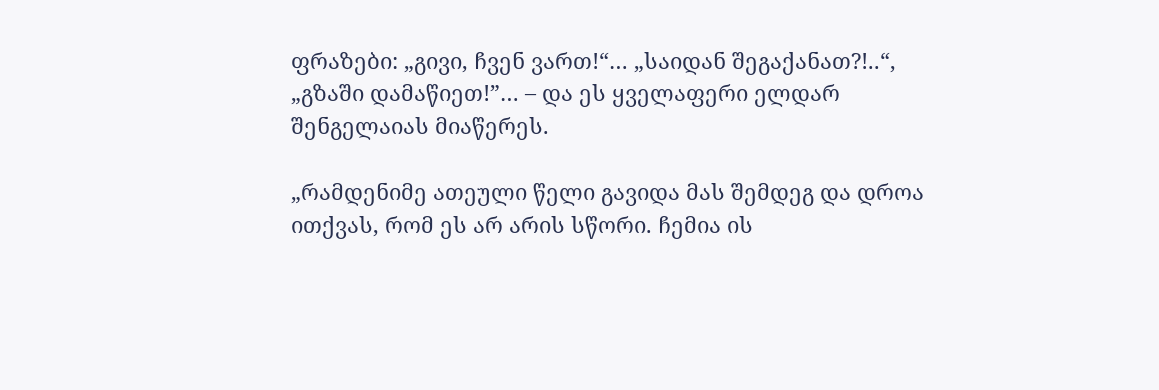ფრაზები: „გივი, ჩვენ ვართ!“… „საიდან შეგაქანათ?!..“, „გზაში დამაწიეთ!”… – და ეს ყველაფერი ელდარ შენგელაიას მიაწერეს.

„რამდენიმე ათეული წელი გავიდა მას შემდეგ და დროა ითქვას, რომ ეს არ არის სწორი. ჩემია ის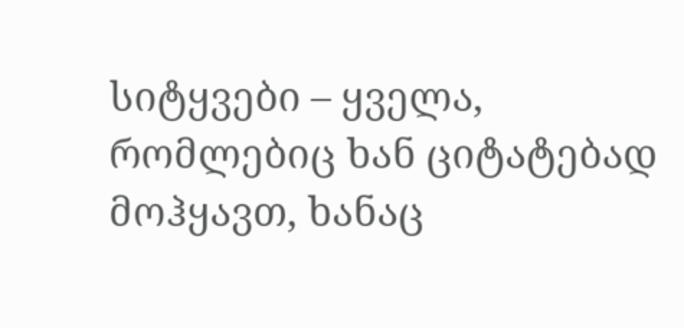სიტყვები – ყველა, რომლებიც ხან ციტატებად მოჰყავთ, ხანაც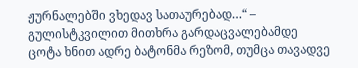ჟურნალებში ვხედავ სათაურებად…“ – გულისტკვილით მითხრა გარდაცვალებამდე ცოტა ხნით ადრე ბატონმა რეზომ, თუმცა თავადვე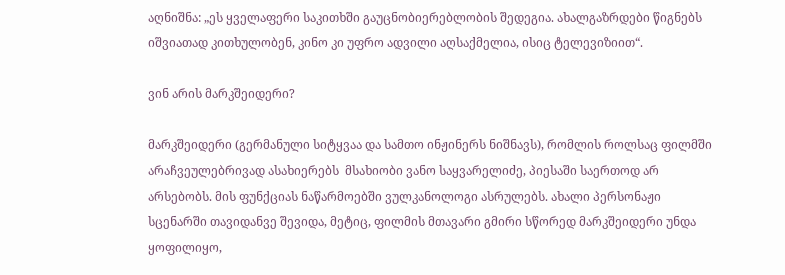აღნიშნა: „ეს ყველაფერი საკითხში გაუცნობიერებლობის შედეგია. ახალგაზრდები წიგნებს იშვიათად კითხულობენ, კინო კი უფრო ადვილი აღსაქმელია, ისიც ტელევიზიით“.

ვინ არის მარკშეიდერი?

მარკშეიდერი (გერმანული სიტყვაა და სამთო ინჟინერს ნიშნავს), რომლის როლსაც ფილმში არაჩვეულებრივად ასახიერებს  მსახიობი ვანო საყვარელიძე, პიესაში საერთოდ არ არსებობს. მის ფუნქციას ნაწარმოებში ვულკანოლოგი ასრულებს. ახალი პერსონაჟი სცენარში თავიდანვე შევიდა, მეტიც, ფილმის მთავარი გმირი სწორედ მარკშეიდერი უნდა ყოფილიყო,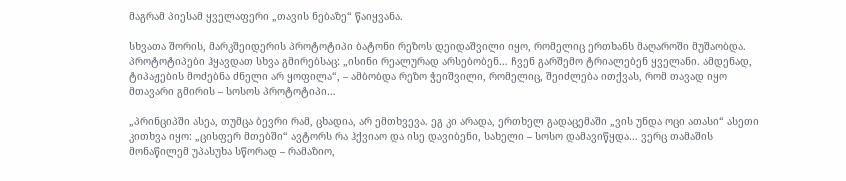მაგრამ პიესამ ყველაფერი „თავის ნებაზე“ წაიყვანა.

სხვათა შორის, მარკშეიდერის პროტოტიპი ბატონი რეზოს დეიდაშვილი იყო, რომელიც ერთხანს მაღაროში მუშაობდა. პროტოტიპები ჰყავდათ სხვა გმირებსაც: „ისინი რეალურად არსებობენ… ჩვენ გარშემო ტრიალებენ ყველანი. ამდენად, ტიპაჟების მოძებნა ძნელი არ ყოფილა“, – ამბობდა რეზო ჭეიშვილი, რომელიც, შეიძლება ითქვას, რომ თავად იყო მთავარი გმირის – სოსოს პროტოტიპი…

„პრინციპში ასეა, თუმცა ბევრი რამ, ცხადია, არ ემთხვევა. ეგ კი არადა, ერთხელ გადაცემაში „ვის უნდა ოცი ათასი“ ასეთი კითხვა იყო: „ცისფერ მთებში“ ავტორს რა ჰქვიაო და ისე დავიბენი, სახელი – სოსო დამავიწყდა… ვერც თამაშის მონაწილემ უპასუხა სწორად – რამაზიო,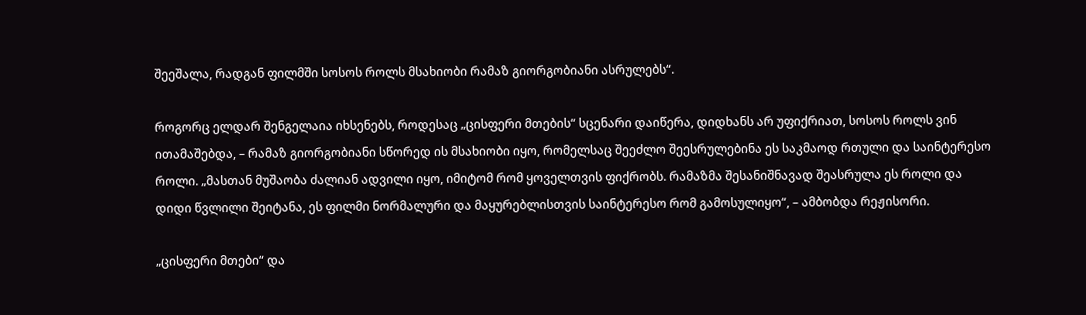შეეშალა, რადგან ფილმში სოსოს როლს მსახიობი რამაზ გიორგობიანი ასრულებს“.

როგორც ელდარ შენგელაია იხსენებს, როდესაც „ცისფერი მთების“ სცენარი დაიწერა, დიდხანს არ უფიქრიათ, სოსოს როლს ვინ ითამაშებდა, – რამაზ გიორგობიანი სწორედ ის მსახიობი იყო, რომელსაც შეეძლო შეესრულებინა ეს საკმაოდ რთული და საინტერესო როლი. „მასთან მუშაობა ძალიან ადვილი იყო, იმიტომ რომ ყოველთვის ფიქრობს. რამაზმა შესანიშნავად შეასრულა ეს როლი და დიდი წვლილი შეიტანა, ეს ფილმი ნორმალური და მაყურებლისთვის საინტერესო რომ გამოსულიყო“, – ამბობდა რეჟისორი.

„ცისფერი მთები“ და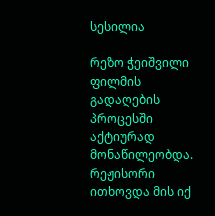სესილია

რეზო ჭეიშვილი ფილმის გადაღების პროცესში აქტიურად მონაწილეობდა. რეჟისორი ითხოვდა მის იქ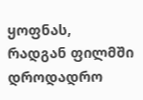ყოფნას, რადგან ფილმში დროდადრო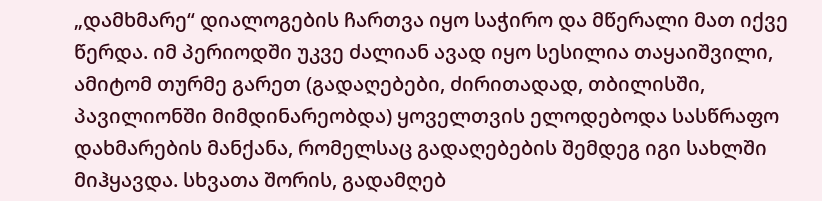„დამხმარე“ დიალოგების ჩართვა იყო საჭირო და მწერალი მათ იქვე წერდა. იმ პერიოდში უკვე ძალიან ავად იყო სესილია თაყაიშვილი, ამიტომ თურმე გარეთ (გადაღებები, ძირითადად, თბილისში, პავილიონში მიმდინარეობდა) ყოველთვის ელოდებოდა სასწრაფო დახმარების მანქანა, რომელსაც გადაღებების შემდეგ იგი სახლში მიჰყავდა. სხვათა შორის, გადამღებ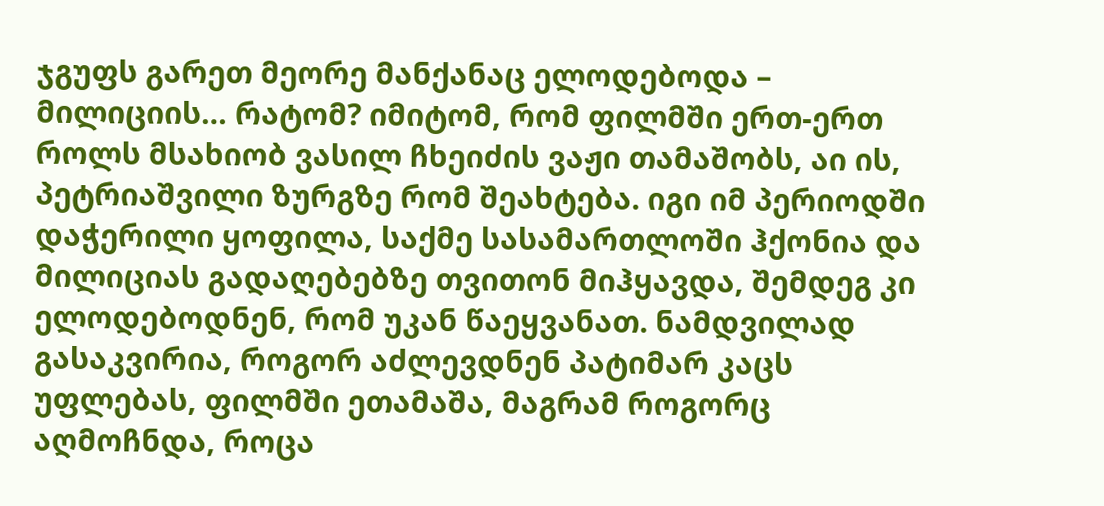ჯგუფს გარეთ მეორე მანქანაც ელოდებოდა – მილიციის… რატომ? იმიტომ, რომ ფილმში ერთ-ერთ როლს მსახიობ ვასილ ჩხეიძის ვაჟი თამაშობს, აი ის, პეტრიაშვილი ზურგზე რომ შეახტება. იგი იმ პერიოდში დაჭერილი ყოფილა, საქმე სასამართლოში ჰქონია და მილიციას გადაღებებზე თვითონ მიჰყავდა, შემდეგ კი ელოდებოდნენ, რომ უკან წაეყვანათ. ნამდვილად გასაკვირია, როგორ აძლევდნენ პატიმარ კაცს უფლებას, ფილმში ეთამაშა, მაგრამ როგორც აღმოჩნდა, როცა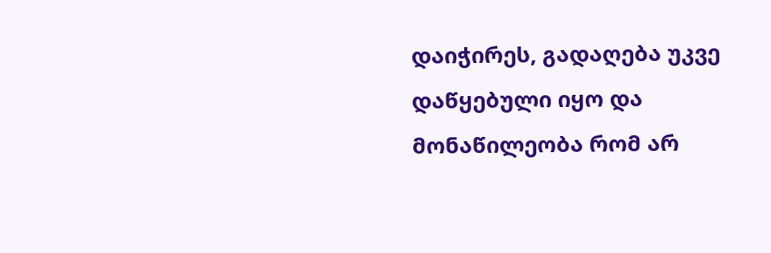დაიჭირეს, გადაღება უკვე  დაწყებული იყო და მონაწილეობა რომ არ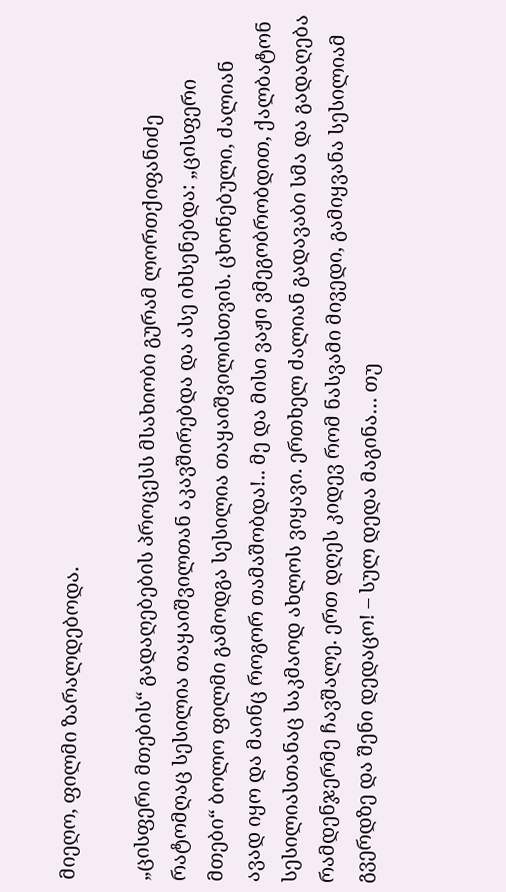მიეღო, ფილმი ზარალდებოდა.

„ცისფერი მთების“ გადაღებების პროცესს მსახიობი გურამ ლორთქიფანიძე რატომღაც სესილია თაყაიშვილთან აკავშირებდა და ასე იხსენებდა: „ცისფერი მთები“ ბოლო ფილმი გამოდგა სესილია თაყაიშვილისთვის. ცხონებული, ძალიან ავად იყო და მაინც როგორ თამაშობდა!.. მე და მისი ვაჟი ვმეგობრობდით, ქალბატონ სესილიასთანაც საკმაოდ ახლოს ვიყავი. ერთხელ ძალიან გადავაბი სმა და გადაღება რამდენჯერმე ჩავშალე. ერთ დღეს კიდევ რომ ნასვამი მივედი, გამიყვანა სესილიამ გვერდზე და შენი დედაცო! – სულ დედა მაგინა… თუ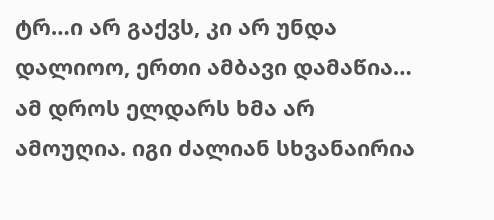ტრ…ი არ გაქვს, კი არ უნდა დალიოო, ერთი ამბავი დამაწია… ამ დროს ელდარს ხმა არ ამოუღია. იგი ძალიან სხვანაირია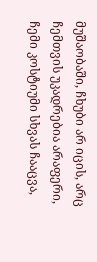მუშაობაში, ჩხუბი არ იცის, არც ჩემთვის უკადრებია არაფერი, ჩემი კოსტიუმი სხვას ჩააცვა,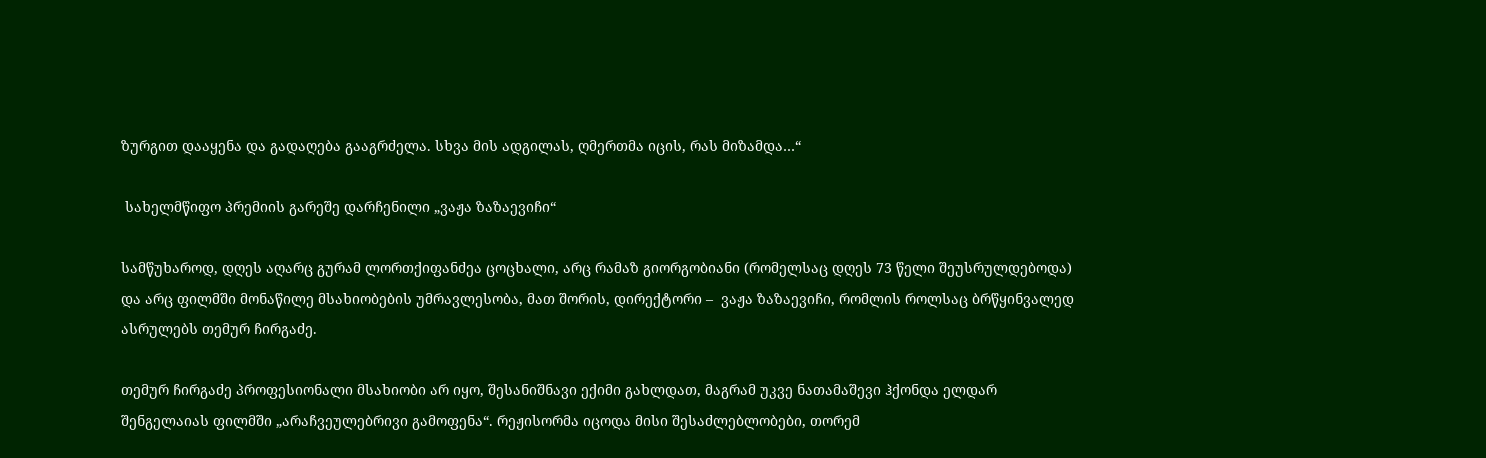ზურგით დააყენა და გადაღება გააგრძელა. სხვა მის ადგილას, ღმერთმა იცის, რას მიზამდა…“

 სახელმწიფო პრემიის გარეშე დარჩენილი „ვაჟა ზაზაევიჩი“

სამწუხაროდ, დღეს აღარც გურამ ლორთქიფანძეა ცოცხალი, არც რამაზ გიორგობიანი (რომელსაც დღეს 73 წელი შეუსრულდებოდა) და არც ფილმში მონაწილე მსახიობების უმრავლესობა, მათ შორის, დირექტორი –  ვაჟა ზაზაევიჩი, რომლის როლსაც ბრწყინვალედ ასრულებს თემურ ჩირგაძე.

თემურ ჩირგაძე პროფესიონალი მსახიობი არ იყო, შესანიშნავი ექიმი გახლდათ, მაგრამ უკვე ნათამაშევი ჰქონდა ელდარ შენგელაიას ფილმში „არაჩვეულებრივი გამოფენა“. რეჟისორმა იცოდა მისი შესაძლებლობები, თორემ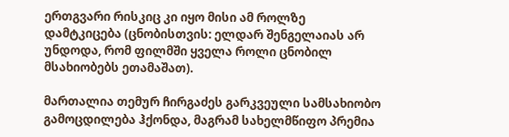ერთგვარი რისკიც კი იყო მისი ამ როლზე დამტკიცება (ცნობისთვის: ელდარ შენგელაიას არ უნდოდა, რომ ფილმში ყველა როლი ცნობილ მსახიობებს ეთამაშათ).

მართალია თემურ ჩირგაძეს გარკვეული სამსახიობო გამოცდილება ჰქონდა, მაგრამ სახელმწიფო პრემია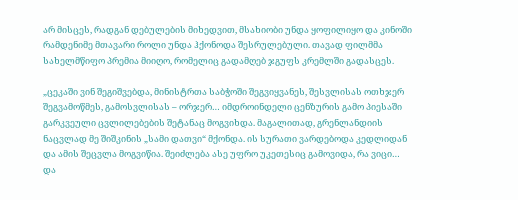არ მისცეს, რადგან დებულების მიხედვით, მსახიობი უნდა ყოფილიყო და კინოში რამდენიმე მთავარი როლი უნდა ჰქონოდა შესრულებული. თავად ფილმმა სახელმწიფო პრემია მიიღო, რომელიც გადამღებ ჯგუფს კრემლში გადასცეს.

„ცეკაში ვინ შეგიშვებდა, მინისტრთა საბჭოში შეგვიყვანეს, შესვლისას ოთხჯერ შეგვამოწმეს, გამოსვლისას – ორჯერ… იმდროინდელი ცენზურის გამო პიესაში გარკვეული ცვლილებების შეტანაც მოგვიხდა. მაგალითად, გრენლანდიის ნაცვლად მე შიშკინის „სამი დათვი“ მქონდა. ის სურათი ვარდებოდა კედლიდან და ამის შეცვლა მოგვიწია. შეიძლება ასე უფრო უკეთესიც გამოვიდა, რა ვიცი… და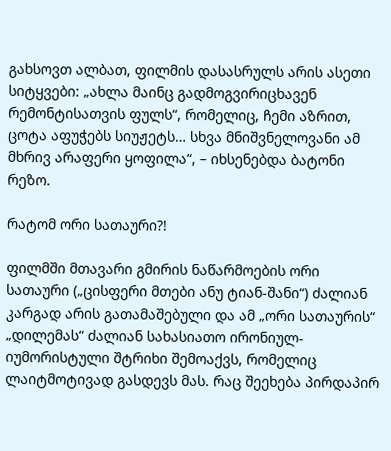გახსოვთ ალბათ, ფილმის დასასრულს არის ასეთი სიტყვები: „ახლა მაინც გადმოგვირიცხავენ რემონტისათვის ფულს“, რომელიც, ჩემი აზრით, ცოტა აფუჭებს სიუჟეტს… სხვა მნიშვნელოვანი ამ მხრივ არაფერი ყოფილა“, – იხსენებდა ბატონი რეზო.

რატომ ორი სათაური?!

ფილმში მთავარი გმირის ნაწარმოების ორი სათაური („ცისფერი მთები ანუ ტიან-შანი“) ძალიან კარგად არის გათამაშებული და ამ „ორი სათაურის“ „დილემას“ ძალიან სახასიათო ირონიულ-იუმორისტული შტრიხი შემოაქვს, რომელიც ლაიტმოტივად გასდევს მას. რაც შეეხება პირდაპირ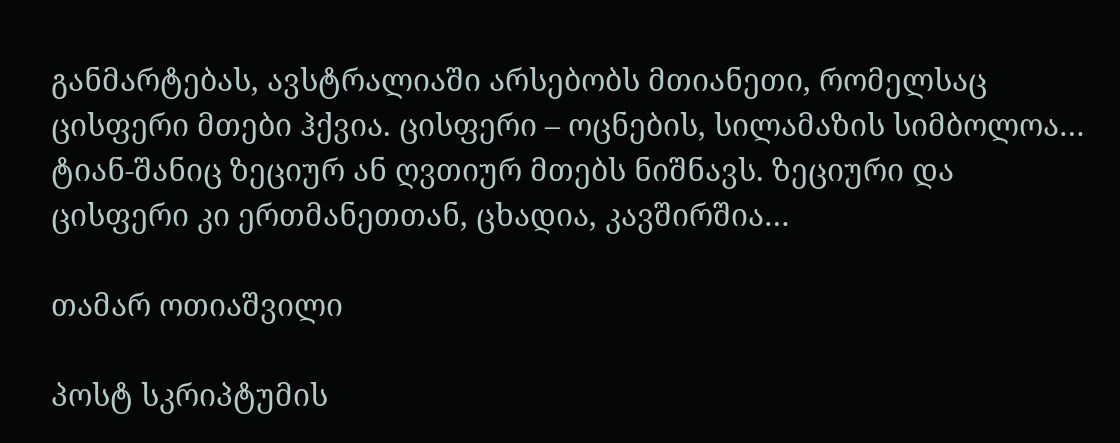განმარტებას, ავსტრალიაში არსებობს მთიანეთი, რომელსაც ცისფერი მთები ჰქვია. ცისფერი – ოცნების, სილამაზის სიმბოლოა… ტიან-შანიც ზეციურ ან ღვთიურ მთებს ნიშნავს. ზეციური და ცისფერი კი ერთმანეთთან, ცხადია, კავშირშია…

თამარ ოთიაშვილი

პოსტ სკრიპტუმის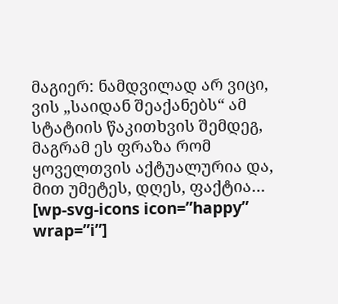მაგიერ: ნამდვილად არ ვიცი, ვის „საიდან შეაქანებს“ ამ სტატიის წაკითხვის შემდეგ, მაგრამ ეს ფრაზა რომ ყოველთვის აქტუალურია და, მით უმეტეს, დღეს, ფაქტია… [wp-svg-icons icon=”happy” wrap=”i”]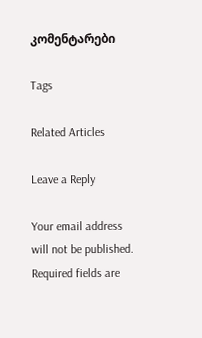კომენტარები

Tags

Related Articles

Leave a Reply

Your email address will not be published. Required fields are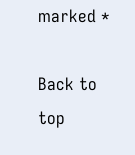marked *

Back to top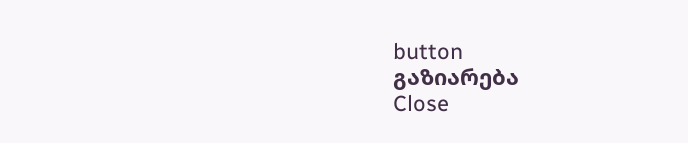button
გაზიარება
Close